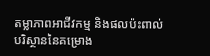តម្លាភាពអាជីវកម្ម និងផលប៉ះពាល់បរិស្ថាននៃគម្រោង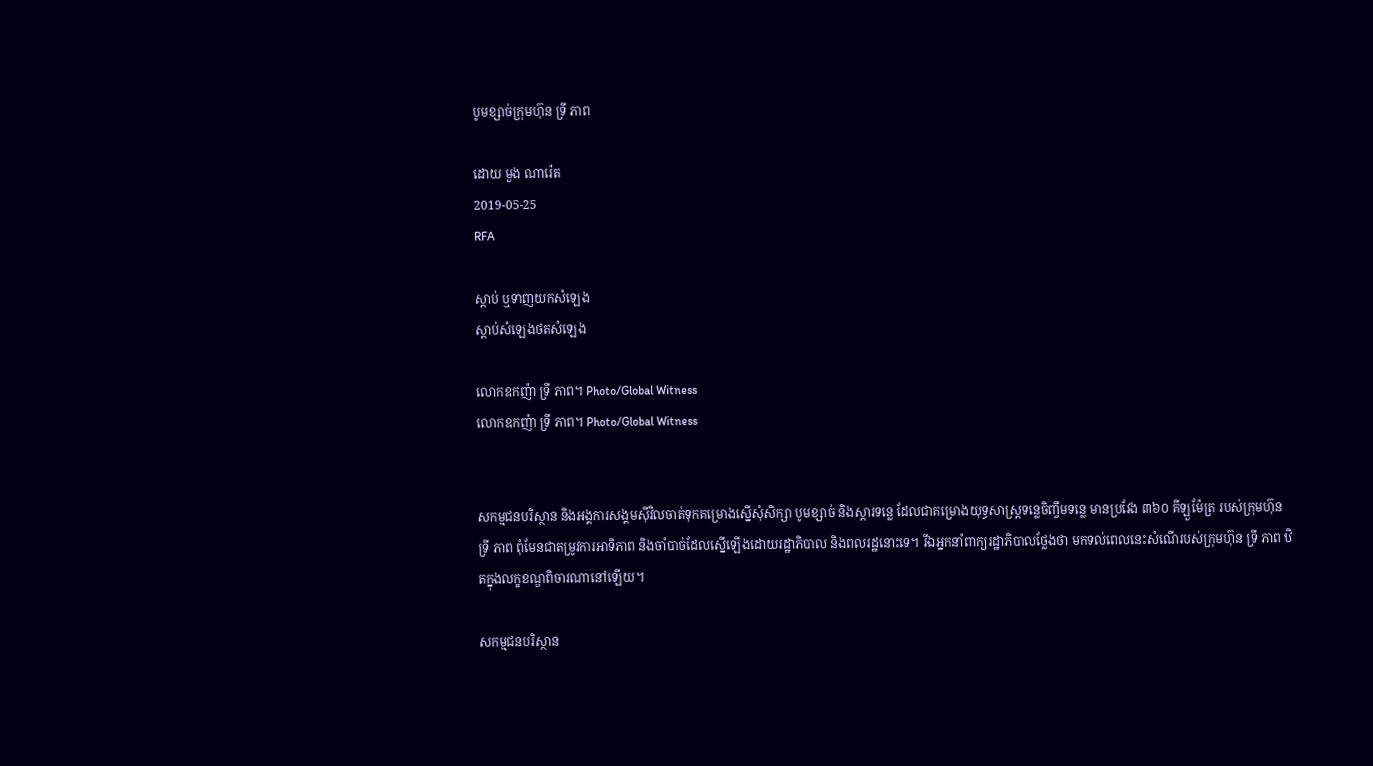បូមខ្សាច់ក្រុមហ៊ុន ទ្រី ភាព

ដោយ មួង ណារ៉េត
2019-05-25
RFA

ស្ដាប់ ឬទាញយកសំឡេង
ស្តាប់សំឡេងថតសំឡេង

លោកឧកញ៉ា ទ្រី ភាព។ Photo/Global Witness
លោកឧកញ៉ា ទ្រី ភាព។ Photo/Global Witness


សកម្មជនបរិស្ថាន និងអង្គការសង្គមស៊ីវិលចាត់ទុកគម្រោងស្នើសុំសិក្សា បូមខ្សាច់ និងស្ដារទន្លេ ដែលជាគម្រោងយុទ្ធសាស្ត្រទន្លេចិញ្ចឹមទន្លេ មានប្រវែង ៣៦០ គីឡួម៉ែត្រ របស់ក្រុមហ៊ុន ទ្រី ភាព ពុំមែនជាតម្រូវការអាទិភាព និងចាំបាច់ដែលស្នើឡើងដោយរដ្ឋាភិបាល និងពលរដ្ឋនោះទេ។ រីឯអ្នកនាំពាក្យរដ្ឋាភិបាលថ្លែងថា មកទល់ពេលនេះសំណើរបស់ក្រុមហ៊ុន ទ្រី ភាព ឋិតក្នុងលក្ខខណ្ឌពិចារណានៅឡើយ។

សកម្មជនបរិស្ថាន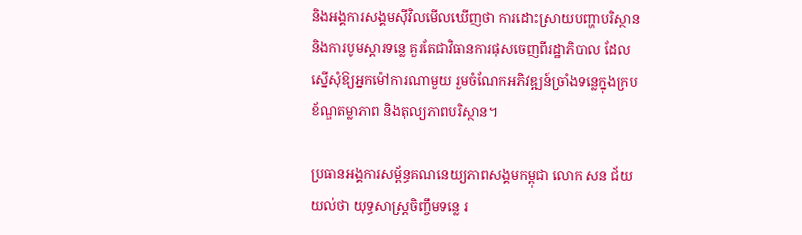និងអង្គការសង្គមស៊ីវិលមើលឃើញថា ការដោះស្រាយបញ្ហាបរិស្ថាន និងការបូមស្ដារទន្លេ គួរតែជាវិធានការផុសចេញពីរដ្ឋាភិបាល ដែលស្នើសុំឱ្យអ្នកម៉ៅការណាមួយ រួមចំណែកអភិវឌ្ឍន៍ច្រាំងទន្លេក្នុងក្របខ័ណ្ឌតម្លាភាព និងតុល្យភាពបរិស្ថាន។

ប្រធានអង្គការសម្ព័ន្ធគណនេយ្យភាពសង្គមកម្ពុជា លោក សន ជ័យ យល់ថា យុទ្ធសាស្ត្រចិញ្ចឹមទន្លេ រ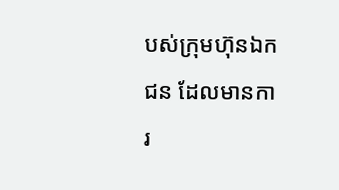បស់ក្រុមហ៊ុនឯកជន ដែលមានការ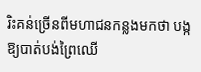រិះគន់ច្រើនពីមហាជនកន្លងមកថា បង្កឱ្យបាត់បង់ព្រៃឈើ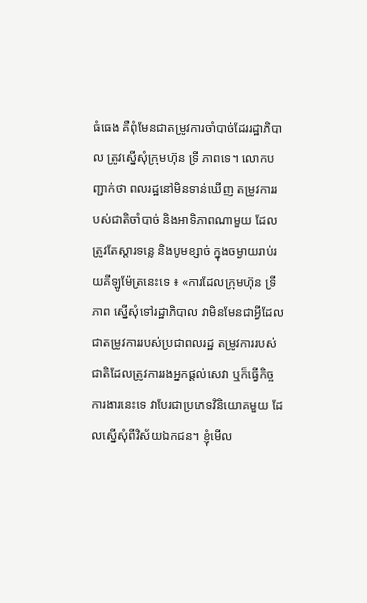ធំធេង គឺពុំមែនជាតម្រូវការចាំបាច់ដែររដ្ឋាភិបាល ត្រូវស្នើសុំក្រុមហ៊ុន ទ្រី ភាពទេ។ លោកបញ្ជាក់ថា ពលរដ្ឋនៅមិនទាន់ឃើញ តម្រូវការរបស់ជាតិចាំបាច់ និងអាទិភាពណាមួយ ដែលត្រូវតែស្ដារទន្លេ និងបូមខ្សាច់ ក្នុងចម្ងាយរាប់រយគីឡូម៉ែត្រនេះទេ ៖ «ការដែលក្រុមហ៊ុន ទ្រី ភាព ស្នើសុំទៅរដ្ឋាភិបាល វាមិនមែនជាអ្វីដែលជាតម្រូវការរបស់ប្រជាពលរដ្ឋ តម្រូវការរបស់ជាតិដែលត្រូវការរងអ្នកផ្តល់សេវា ឬក៏ធ្វើកិច្ចការងារនេះទេ វាបែរជាប្រភេទវិនិយោគមួយ ដែលស្នើសុំពីវិស័យឯកជន។ ខ្ញុំមើល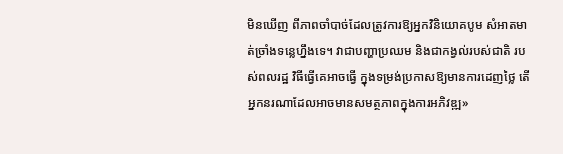មិនឃើញ ពីភាពចាំបាច់ដែលត្រូវការឱ្យអ្នកវិនិយោគបូម សំអាតមាត់ច្រាំងទន្លេហ្នឹងទេ។ វាជាបញ្ហាប្រឈម និងជាកង្វល់របស់ជាតិ របស់ពលរដ្ឋ វិធីធ្វើគេអាចធ្វើ ក្នុងទម្រង់ប្រកាសឱ្យមានការដេញថ្លៃ តើអ្នកនរណាដែលអាចមានសមត្ថភាពក្នុងការអភិវឌ្ឍ»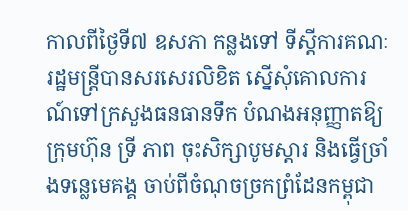កាលពីថ្ងៃទី៧ ឧសភា កន្លងទៅ ទីស្ដីការគណៈរដ្ឋមន្ត្រីបានសរសេរលិខិត ស្នើសុំគោលការណ៍ទៅក្រសួងធនធានទឹក បំណងអនុញ្ញាតឱ្យក្រុមហ៊ុន ទ្រី ភាព ចុះសិក្សាបូមស្ដារ និងធ្វើច្រាំងទន្លេមេគង្គ ចាប់ពីចំណុចច្រកព្រំដែនកម្ពុជា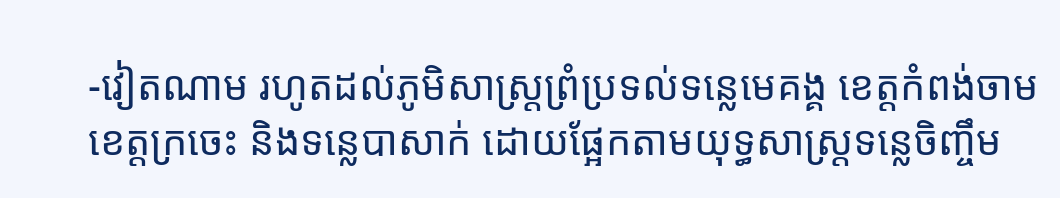-វៀតណាម រហូតដល់ភូមិសាស្ត្រព្រំប្រទល់ទន្លេមេគង្គ ខេត្តកំពង់ចាម ខេត្តក្រចេះ និងទន្លេបាសាក់ ដោយផ្អែកតាមយុទ្ធសាស្ត្រទន្លេចិញ្ចឹម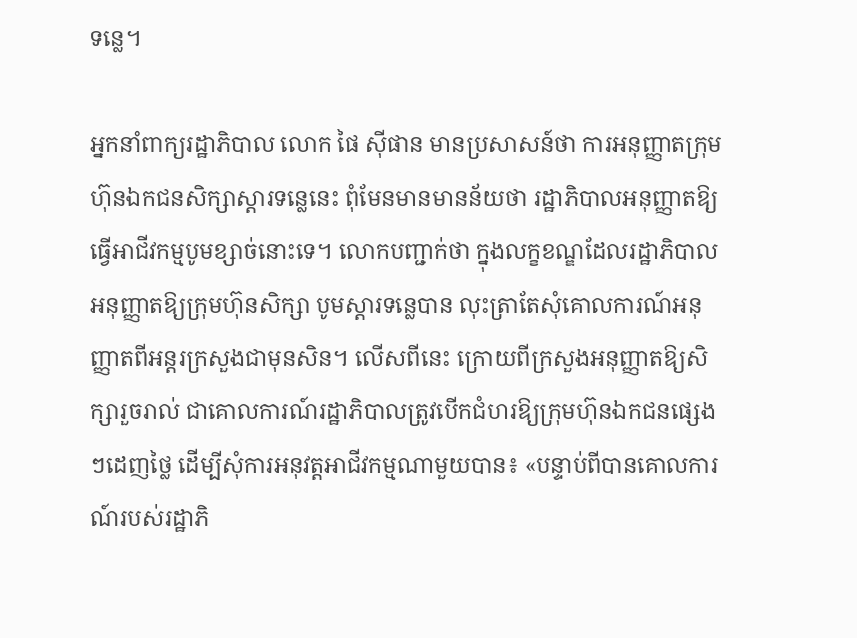ទន្លេ។

អ្នកនាំពាក្យរដ្ឋាភិបាល លោក ផៃ ស៊ីផាន មានប្រសាសន៍ថា ការអនុញ្ញាតក្រុមហ៊ុនឯកជនសិក្សាស្តារទន្លេនេះ ពុំមែនមានមានន័យថា រដ្ឋាភិបាលអនុញ្ញាតឱ្យធ្វើអាជីវកម្មបូមខ្សាច់នោះទេ។ លោកបញ្ជាក់ថា ក្នុងលក្ខខណ្ឌដែលរដ្ឋាភិបាលអនុញ្ញាតឱ្យក្រុមហ៊ុនសិក្សា បូមស្ដារទន្លេបាន លុះត្រាតែសុំគោលការណ៍អនុញ្ញាតពីអន្តរក្រសួងជាមុនសិន។ លើសពីនេះ ក្រោយពីក្រសួងអនុញ្ញាតឱ្យសិក្សារួចរាល់ ជាគោលការណ៍រដ្ឋាភិបាលត្រូវបើកជំហរឱ្យក្រុមហ៊ុនឯកជនផ្សេងៗដេញថ្លៃ ដើម្បីសុំការអនុវត្តអាជីវកម្មណាមួយបាន៖ «បន្ទាប់ពីបានគោលការណ៍របស់រដ្ឋាភិ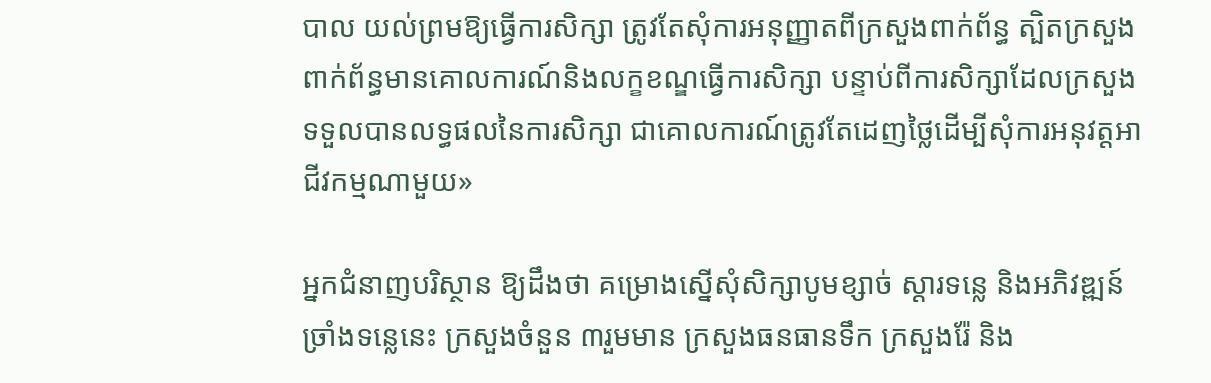បាល យល់ព្រមឱ្យធ្វើការសិក្សា ត្រូវតែសុំការអនុញ្ញាតពីក្រសួងពាក់ព័ន្ធ ត្បិតក្រសួងពាក់ព័ន្ធមានគោលការណ៍និងលក្ខខណ្ឌធ្វើការសិក្សា បន្ទាប់ពីការសិក្សាដែលក្រសួងទទួលបានលទ្ធផលនៃការសិក្សា ជាគោលការណ៍ត្រូវតែដេញថ្លៃដើម្បីសុំការអនុវត្តអាជីវកម្មណាមួយ»

អ្នកជំនាញបរិស្ថាន ឱ្យដឹងថា គម្រោងស្នើសុំសិក្សាបូមខ្សាច់ ស្ដារទន្លេ និងអភិវឌ្ឍន៍ច្រាំងទន្លេនេះ ក្រសួងចំនួន ៣រួមមាន ក្រសួងធនធានទឹក ក្រសួងរ៉ែ និង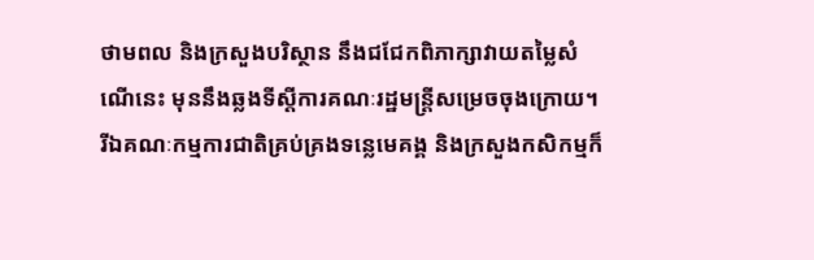ថាមពល និងក្រសួងបរិស្ថាន នឹងជជែកពិភាក្សាវាយតម្លៃសំណើនេះ មុននឹងឆ្លងទីស្តីការគណៈរដ្ឋមន្ត្រីសម្រេចចុងក្រោយ។ រីឯគណៈកម្មការជាតិគ្រប់គ្រងទន្លេមេគង្គ និងក្រសួងកសិកម្មក៏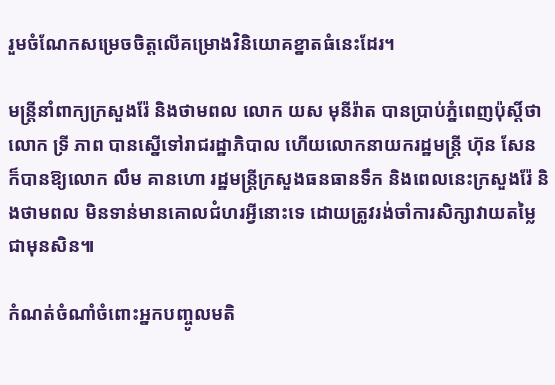រួមចំណែកសម្រេចចិត្តលើគម្រោងវិនិយោគខ្នាតធំនេះដែរ។

មន្ត្រីនាំពាក្យក្រសួងរ៉ែ និងថាមពល លោក យស មុនីរ៉ាត បានប្រាប់ភ្នំពេញប៉ុស្តិ៍ថា លោក ទ្រី ភាព បានស្នើទៅរាជរដ្ឋាភិបាល ហើយលោកនាយករដ្ឋមន្ត្រី ហ៊ុន សែន ក៏បានឱ្យលោក លឹម គានហោ រដ្ឋមន្ត្រីក្រសួងធនធានទឹក និងពេលនេះក្រសួងរ៉ែ និងថាមពល មិនទាន់មានគោលជំហរអ្វីនោះទេ ដោយត្រូវរង់ចាំការសិក្សាវាយតម្លៃជាមុនសិន៕

កំណត់ចំណាំចំពោះអ្នកបញ្ចូលមតិ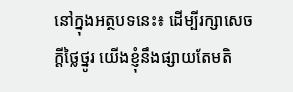នៅក្នុងអត្ថបទនេះ៖ ដើម្បីរក្សាសេចក្ដីថ្លៃថ្នូរ យើងខ្ញុំនឹងផ្សាយតែមតិ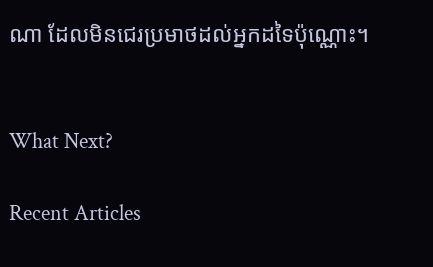ណា ដែលមិនជេរប្រមាថដល់អ្នកដទៃប៉ុណ្ណោះ។


What Next?

Recent Articles